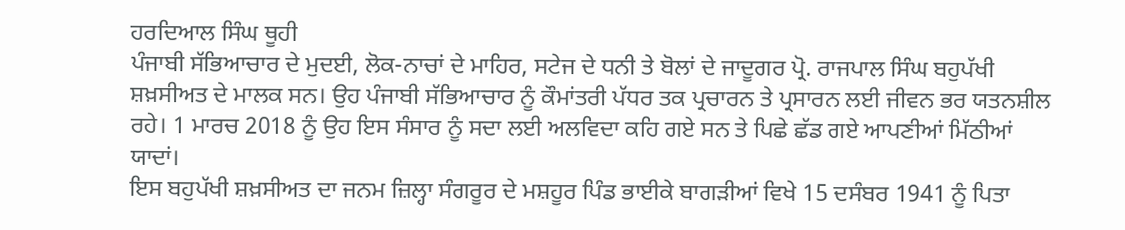ਹਰਦਿਆਲ ਸਿੰਘ ਥੂਹੀ
ਪੰਜਾਬੀ ਸੱਭਿਆਚਾਰ ਦੇ ਮੁਦਈ, ਲੋਕ-ਨਾਚਾਂ ਦੇ ਮਾਹਿਰ, ਸਟੇਜ ਦੇ ਧਨੀ ਤੇ ਬੋਲਾਂ ਦੇ ਜਾਦੂਗਰ ਪ੍ਰੋ. ਰਾਜਪਾਲ ਸਿੰਘ ਬਹੁਪੱਖੀ ਸ਼ਖ਼ਸੀਅਤ ਦੇ ਮਾਲਕ ਸਨ। ਉਹ ਪੰਜਾਬੀ ਸੱਭਿਆਚਾਰ ਨੂੰ ਕੌਮਾਂਤਰੀ ਪੱਧਰ ਤਕ ਪ੍ਰਚਾਰਨ ਤੇ ਪ੍ਰਸਾਰਨ ਲਈ ਜੀਵਨ ਭਰ ਯਤਨਸ਼ੀਲ ਰਹੇ। 1 ਮਾਰਚ 2018 ਨੂੰ ਉਹ ਇਸ ਸੰਸਾਰ ਨੂੰ ਸਦਾ ਲਈ ਅਲਵਿਦਾ ਕਹਿ ਗਏ ਸਨ ਤੇ ਪਿਛੇ ਛੱਡ ਗਏ ਆਪਣੀਆਂ ਮਿੱਠੀਆਂ ਯਾਦਾਂ।
ਇਸ ਬਹੁਪੱਖੀ ਸ਼ਖ਼ਸੀਅਤ ਦਾ ਜਨਮ ਜ਼ਿਲ੍ਹਾ ਸੰਗਰੂਰ ਦੇ ਮਸ਼ਹੂਰ ਪਿੰਡ ਭਾਈਕੇ ਬਾਗੜੀਆਂ ਵਿਖੇ 15 ਦਸੰਬਰ 1941 ਨੂੰ ਪਿਤਾ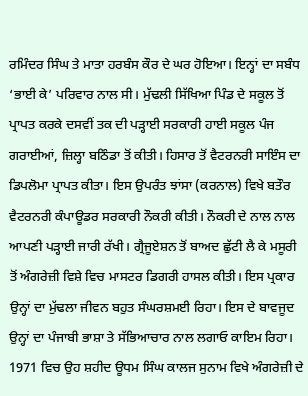ਰਮਿੰਦਰ ਸਿੰਘ ਤੇ ਮਾਤਾ ਹਰਬੰਸ ਕੌਰ ਦੇ ਘਰ ਹੋਇਆ। ਇਨ੍ਹਾਂ ਦਾ ਸਬੰਧ ‘ਭਾਈ ਕੇ’ ਪਰਿਵਾਰ ਨਾਲ ਸੀ। ਮੁੱਢਲੀ ਸਿੱਖਿਆ ਪਿੰਡ ਦੇ ਸਕੂਲ ਤੋਂ ਪ੍ਰਾਪਤ ਕਰਕੇ ਦਸਵੀਂ ਤਕ ਦੀ ਪੜ੍ਹਾਈ ਸਰਕਾਰੀ ਹਾਈ ਸਕੂਲ ਪੰਜ ਗਰਾਈਆਂ, ਜ਼ਿਲ੍ਹਾ ਬਠਿੰਡਾ ਤੋਂ ਕੀਤੀ। ਹਿਸਾਰ ਤੋਂ ਵੈਟਰਨਰੀ ਸਾਇੰਸ ਦਾ ਡਿਪਲੋਮਾ ਪ੍ਰਾਪਤ ਕੀਤਾ। ਇਸ ਉਪਰੰਤ ਝਾਂਸਾ (ਕਰਨਾਲ) ਵਿਖੇ ਬਤੌਰ ਵੈਟਰਨਰੀ ਕੰਪਾਊਡਰ ਸਰਕਾਰੀ ਨੌਕਰੀ ਕੀਤੀ। ਨੌਕਰੀ ਦੇ ਨਾਲ ਨਾਲ ਆਪਣੀ ਪੜ੍ਹਾਈ ਜਾਰੀ ਰੱਖੀ। ਗ੍ਰੈਜੂਏਸ਼ਨ ਤੋਂ ਬਾਅਦ ਛੁੱਟੀ ਲੈ ਕੇ ਮਸੂਰੀ ਤੋਂ ਅੰਗਰੇਜ਼ੀ ਵਿਸ਼ੇ ਵਿਚ ਮਾਸਟਰ ਡਿਗਰੀ ਹਾਸਲ ਕੀਤੀ। ਇਸ ਪ੍ਰਕਾਰ ਉਨ੍ਹਾਂ ਦਾ ਮੁੱਢਲਾ ਜੀਵਨ ਬਹੁਤ ਸੰਘਰਸ਼ਮਈ ਰਿਹਾ। ਇਸ ਦੇ ਬਾਵਜੂਦ ਉਨ੍ਹਾਂ ਦਾ ਪੰਜਾਬੀ ਭਾਸ਼ਾ ਤੇ ਸੱਭਿਆਚਾਰ ਨਾਲ ਲਗਾਓ ਕਾਇਮ ਰਿਹਾ।
1971 ਵਿਚ ਉਹ ਸ਼ਹੀਦ ਊਧਮ ਸਿੰਘ ਕਾਲਜ ਸੁਨਾਮ ਵਿਖੇ ਅੰਗਰੇਜ਼ੀ ਦੇ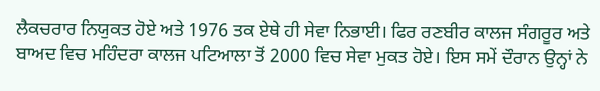ਲੈਕਚਰਾਰ ਨਿਯੁਕਤ ਹੋਏ ਅਤੇ 1976 ਤਕ ਏਥੇ ਹੀ ਸੇਵਾ ਨਿਭਾਈ। ਫਿਰ ਰਣਬੀਰ ਕਾਲਜ ਸੰਗਰੂਰ ਅਤੇ ਬਾਅਦ ਵਿਚ ਮਹਿੰਦਰਾ ਕਾਲਜ ਪਟਿਆਲਾ ਤੋਂ 2000 ਵਿਚ ਸੇਵਾ ਮੁਕਤ ਹੋਏ। ਇਸ ਸਮੇਂ ਦੌਰਾਨ ਉਨ੍ਹਾਂ ਨੇ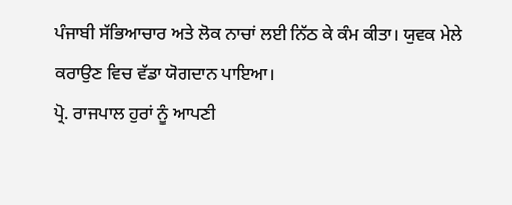ਪੰਜਾਬੀ ਸੱਭਿਆਚਾਰ ਅਤੇ ਲੋਕ ਨਾਚਾਂ ਲਈ ਨਿੱਠ ਕੇ ਕੰਮ ਕੀਤਾ। ਯੁਵਕ ਮੇਲੇ ਕਰਾਉਣ ਵਿਚ ਵੱਡਾ ਯੋਗਦਾਨ ਪਾਇਆ।
ਪ੍ਰੋ. ਰਾਜਪਾਲ ਹੁਰਾਂ ਨੂੰ ਆਪਣੀ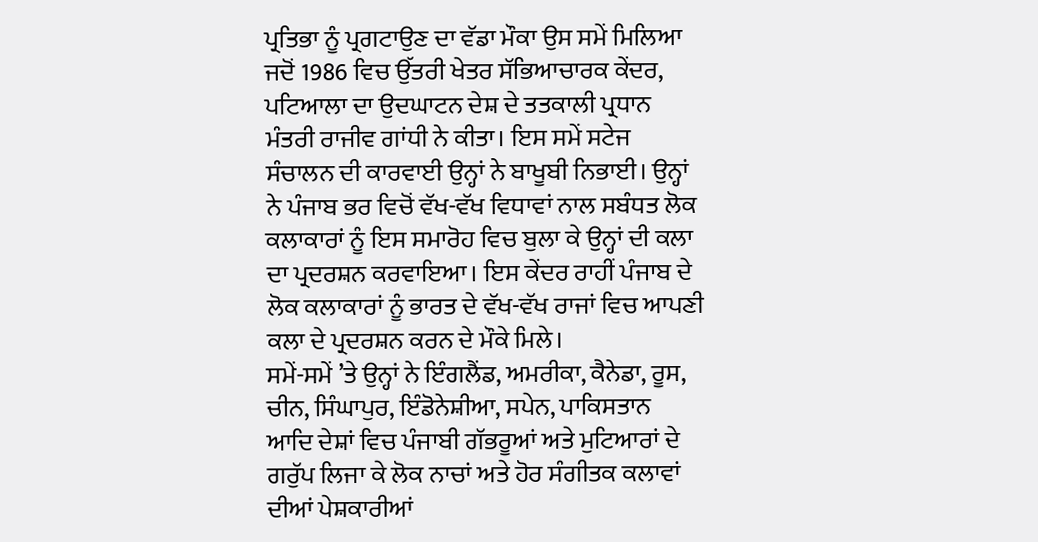ਪ੍ਰਤਿਭਾ ਨੂੰ ਪ੍ਰਗਟਾਉਣ ਦਾ ਵੱਡਾ ਮੌਕਾ ਉਸ ਸਮੇਂ ਮਿਲਿਆ ਜਦੋਂ 1986 ਵਿਚ ਉੱਤਰੀ ਖੇਤਰ ਸੱਭਿਆਚਾਰਕ ਕੇਂਦਰ, ਪਟਿਆਲਾ ਦਾ ਉਦਘਾਟਨ ਦੇਸ਼ ਦੇ ਤਤਕਾਲੀ ਪ੍ਰਧਾਨ ਮੰਤਰੀ ਰਾਜੀਵ ਗਾਂਧੀ ਨੇ ਕੀਤਾ। ਇਸ ਸਮੇਂ ਸਟੇਜ ਸੰਚਾਲਨ ਦੀ ਕਾਰਵਾਈ ਉਨ੍ਹਾਂ ਨੇ ਬਾਖੂਬੀ ਨਿਭਾਈ। ਉਨ੍ਹਾਂ ਨੇ ਪੰਜਾਬ ਭਰ ਵਿਚੋਂ ਵੱਖ-ਵੱਖ ਵਿਧਾਵਾਂ ਨਾਲ ਸਬੰਧਤ ਲੋਕ ਕਲਾਕਾਰਾਂ ਨੂੰ ਇਸ ਸਮਾਰੋਹ ਵਿਚ ਬੁਲਾ ਕੇ ਉਨ੍ਹਾਂ ਦੀ ਕਲਾ ਦਾ ਪ੍ਰਦਰਸ਼ਨ ਕਰਵਾਇਆ। ਇਸ ਕੇਂਦਰ ਰਾਹੀਂ ਪੰਜਾਬ ਦੇ ਲੋਕ ਕਲਾਕਾਰਾਂ ਨੂੰ ਭਾਰਤ ਦੇ ਵੱਖ-ਵੱਖ ਰਾਜਾਂ ਵਿਚ ਆਪਣੀ ਕਲਾ ਦੇ ਪ੍ਰਦਰਸ਼ਨ ਕਰਨ ਦੇ ਮੌਕੇ ਮਿਲੇ।
ਸਮੇਂ-ਸਮੇਂ ’ਤੇ ਉਨ੍ਹਾਂ ਨੇ ਇੰਗਲੈਂਡ, ਅਮਰੀਕਾ, ਕੈਨੇਡਾ, ਰੂਸ, ਚੀਨ, ਸਿੰਘਾਪੁਰ, ਇੰਡੋਨੇਸ਼ੀਆ, ਸਪੇਨ, ਪਾਕਿਸਤਾਨ ਆਦਿ ਦੇਸ਼ਾਂ ਵਿਚ ਪੰਜਾਬੀ ਗੱਭਰੂਆਂ ਅਤੇ ਮੁਟਿਆਰਾਂ ਦੇ ਗਰੁੱਪ ਲਿਜਾ ਕੇ ਲੋਕ ਨਾਚਾਂ ਅਤੇ ਹੋਰ ਸੰਗੀਤਕ ਕਲਾਵਾਂ ਦੀਆਂ ਪੇਸ਼ਕਾਰੀਆਂ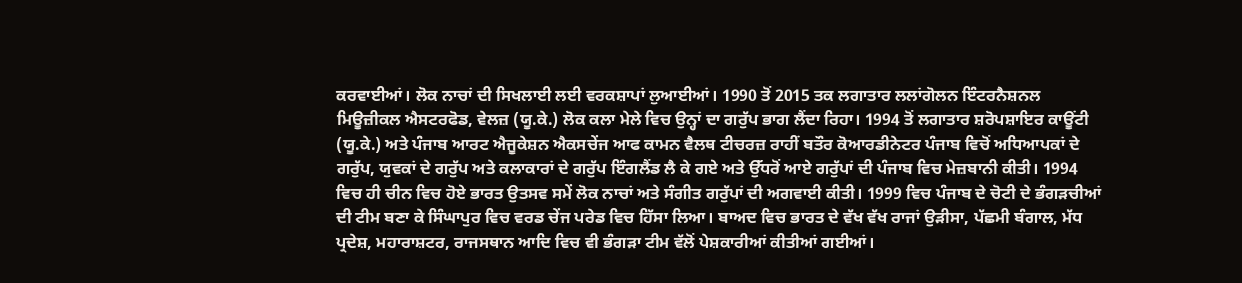ਕਰਵਾਈਆਂ। ਲੋਕ ਨਾਚਾਂ ਦੀ ਸਿਖਲਾਈ ਲਈ ਵਰਕਸ਼ਾਪਾਂ ਲੁਆਈਆਂ। 1990 ਤੋਂ 2015 ਤਕ ਲਗਾਤਾਰ ਲਲਾਂਗੋਲਨ ਇੰਟਰਨੈਸ਼ਨਲ ਮਿਊਜ਼ੀਕਲ ਐਸਟਰਫੋਡ, ਵੇਲਜ਼ (ਯੂ.ਕੇ.) ਲੋਕ ਕਲਾ ਮੇਲੇ ਵਿਚ ਉਨ੍ਹਾਂ ਦਾ ਗਰੁੱਪ ਭਾਗ ਲੈਂਦਾ ਰਿਹਾ। 1994 ਤੋਂ ਲਗਾਤਾਰ ਸ਼ਰੋਪਸ਼ਾਇਰ ਕਾਊਂਟੀ (ਯੂ.ਕੇ.) ਅਤੇ ਪੰਜਾਬ ਆਰਟ ਐਜੂਕੇਸ਼ਨ ਐਕਸਚੇਂਜ ਆਫ ਕਾਮਨ ਵੈਲਥ ਟੀਚਰਜ਼ ਰਾਹੀਂ ਬਤੌਰ ਕੋਆਰਡੀਨੇਟਰ ਪੰਜਾਬ ਵਿਚੋਂ ਅਧਿਆਪਕਾਂ ਦੇ ਗਰੁੱਪ, ਯੁਵਕਾਂ ਦੇ ਗਰੁੱਪ ਅਤੇ ਕਲਾਕਾਰਾਂ ਦੇ ਗਰੁੱਪ ਇੰਗਲੈਂਡ ਲੈ ਕੇ ਗਏ ਅਤੇ ਉੱਧਰੋਂ ਆਏ ਗਰੁੱਪਾਂ ਦੀ ਪੰਜਾਬ ਵਿਚ ਮੇਜ਼ਬਾਨੀ ਕੀਤੀ। 1994 ਵਿਚ ਹੀ ਚੀਨ ਵਿਚ ਹੋਏ ਭਾਰਤ ਉਤਸਵ ਸਮੇਂ ਲੋਕ ਨਾਚਾਂ ਅਤੇ ਸੰਗੀਤ ਗਰੁੱਪਾਂ ਦੀ ਅਗਵਾਈ ਕੀਤੀ। 1999 ਵਿਚ ਪੰਜਾਬ ਦੇ ਚੋਟੀ ਦੇ ਭੰਗੜਚੀਆਂ ਦੀ ਟੀਮ ਬਣਾ ਕੇ ਸਿੰਘਾਪੁਰ ਵਿਚ ਵਰਡ ਚੇਂਜ ਪਰੇਡ ਵਿਚ ਹਿੱਸਾ ਲਿਆ। ਬਾਅਦ ਵਿਚ ਭਾਰਤ ਦੇ ਵੱਖ ਵੱਖ ਰਾਜਾਂ ਉੜੀਸਾ, ਪੱਛਮੀ ਬੰਗਾਲ, ਮੱਧ ਪ੍ਰਦੇਸ਼, ਮਹਾਰਾਸ਼ਟਰ, ਰਾਜਸਥਾਨ ਆਦਿ ਵਿਚ ਵੀ ਭੰਗੜਾ ਟੀਮ ਵੱਲੋਂ ਪੇਸ਼ਕਾਰੀਆਂ ਕੀਤੀਆਂ ਗਈਆਂ।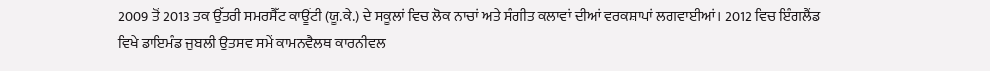2009 ਤੋਂ 2013 ਤਕ ਉੱਤਰੀ ਸਮਰਸੈੱਟ ਕਾਊਂਟੀ (ਯੂ.ਕੇ.) ਦੇ ਸਕੂਲਾਂ ਵਿਚ ਲੋਕ ਨਾਚਾਂ ਅਤੇ ਸੰਗੀਤ ਕਲਾਵਾਂ ਦੀਆਂ ਵਰਕਸ਼ਾਪਾਂ ਲਗਵਾਈਆਂ। 2012 ਵਿਚ ਇੰਗਲੈਂਡ ਵਿਖੇ ਡਾਇਮੰਡ ਜੁਬਲੀ ਉਤਸਵ ਸਮੇਂ ਕਾਮਨਵੈਲਥ ਕਾਰਨੀਵਲ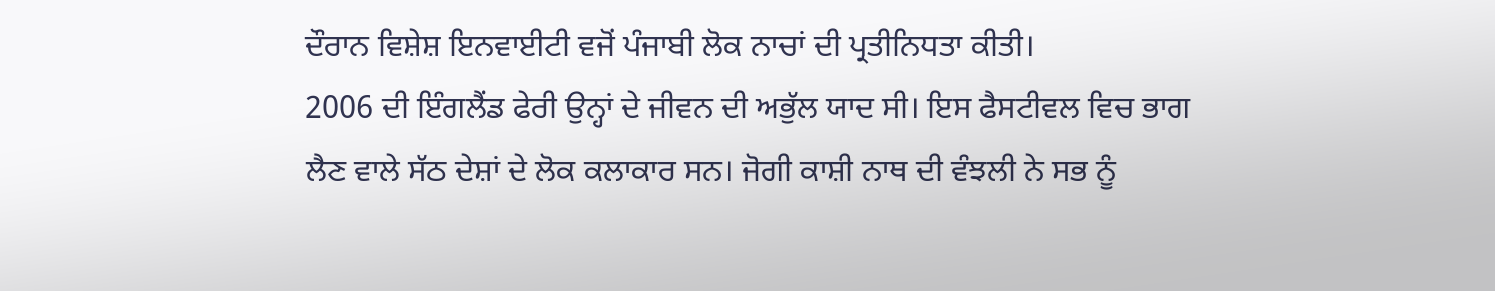ਦੌਰਾਨ ਵਿਸ਼ੇਸ਼ ਇਨਵਾਈਟੀ ਵਜੋਂ ਪੰਜਾਬੀ ਲੋਕ ਨਾਚਾਂ ਦੀ ਪ੍ਰਤੀਨਿਧਤਾ ਕੀਤੀ।
2006 ਦੀ ਇੰਗਲੈਂਡ ਫੇਰੀ ਉਨ੍ਹਾਂ ਦੇ ਜੀਵਨ ਦੀ ਅਭੁੱਲ ਯਾਦ ਸੀ। ਇਸ ਫੈਸਟੀਵਲ ਵਿਚ ਭਾਗ ਲੈਣ ਵਾਲੇ ਸੱਠ ਦੇਸ਼ਾਂ ਦੇ ਲੋਕ ਕਲਾਕਾਰ ਸਨ। ਜੋਗੀ ਕਾਸ਼ੀ ਨਾਥ ਦੀ ਵੰਝਲੀ ਨੇ ਸਭ ਨੂੰ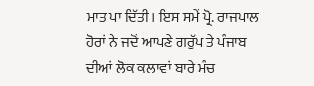ਮਾਤ ਪਾ ਦਿੱਤੀ। ਇਸ ਸਮੇਂ ਪ੍ਰੋ. ਰਾਜਪਾਲ ਹੋਰਾਂ ਨੇ ਜਦੋਂ ਆਪਣੇ ਗਰੁੱਪ ਤੇ ਪੰਜਾਬ ਦੀਆਂ ਲੋਕ ਕਲਾਵਾਂ ਬਾਰੇ ਮੰਚ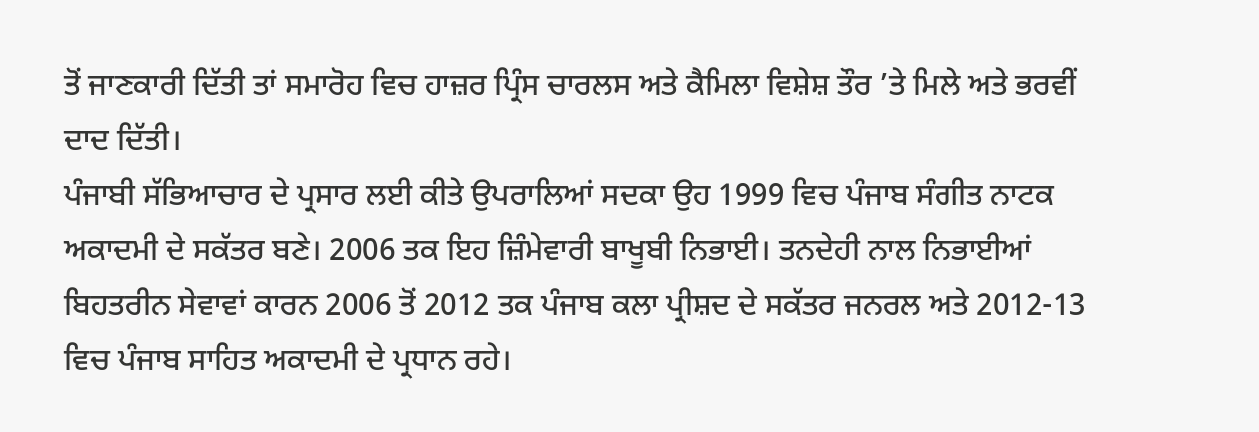ਤੋਂ ਜਾਣਕਾਰੀ ਦਿੱਤੀ ਤਾਂ ਸਮਾਰੋਹ ਵਿਚ ਹਾਜ਼ਰ ਪ੍ਰਿੰਸ ਚਾਰਲਸ ਅਤੇ ਕੈਮਿਲਾ ਵਿਸ਼ੇਸ਼ ਤੌਰ ’ਤੇ ਮਿਲੇ ਅਤੇ ਭਰਵੀਂ ਦਾਦ ਦਿੱਤੀ।
ਪੰਜਾਬੀ ਸੱਭਿਆਚਾਰ ਦੇ ਪ੍ਰਸਾਰ ਲਈ ਕੀਤੇ ਉਪਰਾਲਿਆਂ ਸਦਕਾ ਉਹ 1999 ਵਿਚ ਪੰਜਾਬ ਸੰਗੀਤ ਨਾਟਕ ਅਕਾਦਮੀ ਦੇ ਸਕੱਤਰ ਬਣੇ। 2006 ਤਕ ਇਹ ਜ਼ਿੰਮੇਵਾਰੀ ਬਾਖੂਬੀ ਨਿਭਾਈ। ਤਨਦੇਹੀ ਨਾਲ ਨਿਭਾਈਆਂ ਬਿਹਤਰੀਨ ਸੇਵਾਵਾਂ ਕਾਰਨ 2006 ਤੋਂ 2012 ਤਕ ਪੰਜਾਬ ਕਲਾ ਪ੍ਰੀਸ਼ਦ ਦੇ ਸਕੱਤਰ ਜਨਰਲ ਅਤੇ 2012-13 ਵਿਚ ਪੰਜਾਬ ਸਾਹਿਤ ਅਕਾਦਮੀ ਦੇ ਪ੍ਰਧਾਨ ਰਹੇ।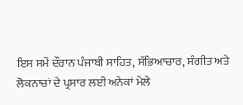ਇਸ ਸਮੇਂ ਦੌਰਾਨ ਪੰਜਾਬੀ ਸਾਹਿਤ, ਸੱਭਿਆਚਾਰ, ਸੰਗੀਤ ਅਤੇ ਲੋਕਨਾਚਾਂ ਦੇ ਪ੍ਰਸਾਰ ਲਈ ਅਨੇਕਾਂ ਮੇਲੇ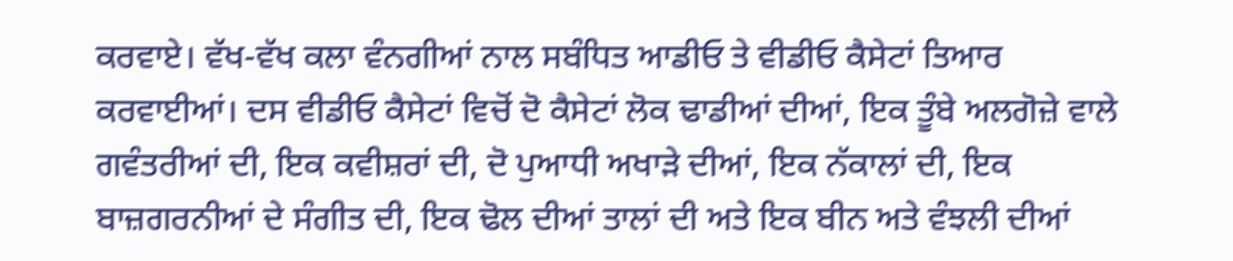ਕਰਵਾਏ। ਵੱਖ-ਵੱਖ ਕਲਾ ਵੰਨਗੀਆਂ ਨਾਲ ਸਬੰਧਿਤ ਆਡੀਓ ਤੇ ਵੀਡੀਓ ਕੈਸੇਟਾਂ ਤਿਆਰ ਕਰਵਾਈਆਂ। ਦਸ ਵੀਡੀਓ ਕੈਸੇਟਾਂ ਵਿਚੋਂ ਦੋ ਕੈਸੇਟਾਂ ਲੋਕ ਢਾਡੀਆਂ ਦੀਆਂ, ਇਕ ਤੂੰਬੇ ਅਲਗੋਜ਼ੇ ਵਾਲੇ ਗਵੰਤਰੀਆਂ ਦੀ, ਇਕ ਕਵੀਸ਼ਰਾਂ ਦੀ, ਦੋ ਪੁਆਧੀ ਅਖਾੜੇ ਦੀਆਂ, ਇਕ ਨੱਕਾਲਾਂ ਦੀ, ਇਕ ਬਾਜ਼ਗਰਨੀਆਂ ਦੇ ਸੰਗੀਤ ਦੀ, ਇਕ ਢੋਲ ਦੀਆਂ ਤਾਲਾਂ ਦੀ ਅਤੇ ਇਕ ਬੀਨ ਅਤੇ ਵੰਝਲੀ ਦੀਆਂ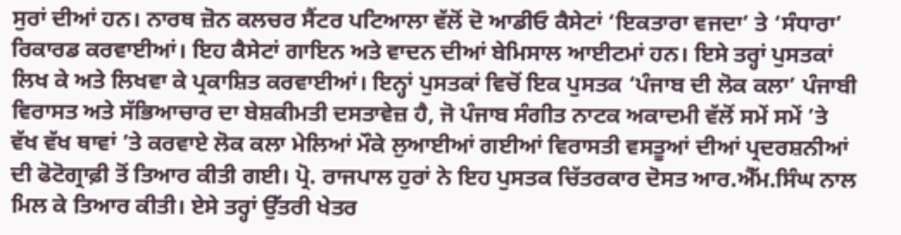ਸੁਰਾਂ ਦੀਆਂ ਹਨ। ਨਾਰਥ ਜ਼ੋਨ ਕਲਚਰ ਸੈਂਟਰ ਪਟਿਆਲਾ ਵੱਲੋਂ ਦੋ ਆਡੀਓ ਕੈਸੇਟਾਂ ‘ਇਕਤਾਰਾ ਵਜਦਾ’ ਤੇ ‘ਸੰਧਾਰਾ’ ਰਿਕਾਰਡ ਕਰਵਾਈਆਂ। ਇਹ ਕੈਸੇਟਾਂ ਗਾਇਨ ਅਤੇ ਵਾਦਨ ਦੀਆਂ ਬੇਮਿਸਾਲ ਆਈਟਮਾਂ ਹਨ। ਇਸੇ ਤਰ੍ਹਾਂ ਪੁਸਤਕਾਂ ਲਿਖ ਕੇ ਅਤੇ ਲਿਖਵਾ ਕੇ ਪ੍ਰਕਾਸ਼ਿਤ ਕਰਵਾਈਆਂ। ਇਨ੍ਹਾਂ ਪੁਸਤਕਾਂ ਵਿਚੋਂ ਇਕ ਪੁਸਤਕ ‘ਪੰਜਾਬ ਦੀ ਲੋਕ ਕਲਾ’ ਪੰਜਾਬੀ ਵਿਰਾਸਤ ਅਤੇ ਸੱਭਿਆਚਾਰ ਦਾ ਬੇਸ਼ਕੀਮਤੀ ਦਸਤਾਵੇਜ਼ ਹੈ, ਜੋ ਪੰਜਾਬ ਸੰਗੀਤ ਨਾਟਕ ਅਕਾਦਮੀ ਵੱਲੋਂ ਸਮੇਂ ਸਮੇਂ ’ਤੇ ਵੱਖ ਵੱਖ ਥਾਵਾਂ ’ਤੇ ਕਰਵਾਏ ਲੋਕ ਕਲਾ ਮੇਲਿਆਂ ਮੌਕੇ ਲੁਆਈਆਂ ਗਈਆਂ ਵਿਰਾਸਤੀ ਵਸਤੂਆਂ ਦੀਆਂ ਪ੍ਰਦਰਸ਼ਨੀਆਂ ਦੀ ਫੋਟੋਗ੍ਰਾਫ਼ੀ ਤੋਂ ਤਿਆਰ ਕੀਤੀ ਗਈ। ਪ੍ਰੋ. ਰਾਜਪਾਲ ਹੁਰਾਂ ਨੇ ਇਹ ਪੁਸਤਕ ਚਿੱਤਰਕਾਰ ਦੋਸਤ ਆਰ.ਐੱਮ.ਸਿੰਘ ਨਾਲ ਮਿਲ ਕੇ ਤਿਆਰ ਕੀਤੀ। ਏਸੇ ਤਰ੍ਹਾਂ ਉੱਤਰੀ ਖੇਤਰ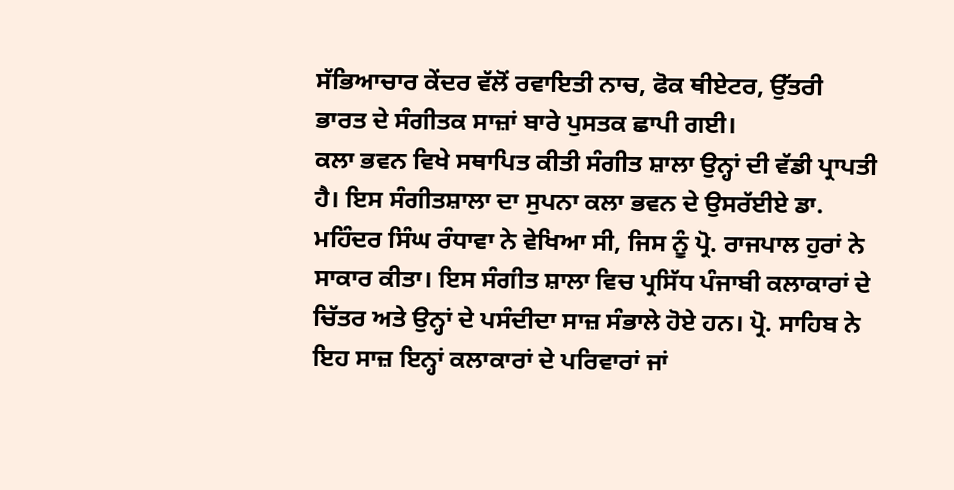ਸੱਭਿਆਚਾਰ ਕੇਂਦਰ ਵੱਲੋਂ ਰਵਾਇਤੀ ਨਾਚ, ਫੋਕ ਥੀਏਟਰ, ਉੱਤਰੀ ਭਾਰਤ ਦੇ ਸੰਗੀਤਕ ਸਾਜ਼ਾਂ ਬਾਰੇ ਪੁਸਤਕ ਛਾਪੀ ਗਈ।
ਕਲਾ ਭਵਨ ਵਿਖੇ ਸਥਾਪਿਤ ਕੀਤੀ ਸੰਗੀਤ ਸ਼ਾਲਾ ਉਨ੍ਹਾਂ ਦੀ ਵੱਡੀ ਪ੍ਰਾਪਤੀ ਹੈ। ਇਸ ਸੰਗੀਤਸ਼ਾਲਾ ਦਾ ਸੁਪਨਾ ਕਲਾ ਭਵਨ ਦੇ ਉਸਰੱਈਏ ਡਾ. ਮਹਿੰਦਰ ਸਿੰਘ ਰੰਧਾਵਾ ਨੇ ਵੇਖਿਆ ਸੀ, ਜਿਸ ਨੂੰ ਪ੍ਰੋ. ਰਾਜਪਾਲ ਹੁਰਾਂ ਨੇ ਸਾਕਾਰ ਕੀਤਾ। ਇਸ ਸੰਗੀਤ ਸ਼ਾਲਾ ਵਿਚ ਪ੍ਰਸਿੱਧ ਪੰਜਾਬੀ ਕਲਾਕਾਰਾਂ ਦੇ ਚਿੱਤਰ ਅਤੇ ਉਨ੍ਹਾਂ ਦੇ ਪਸੰਦੀਦਾ ਸਾਜ਼ ਸੰਭਾਲੇ ਹੋਏ ਹਨ। ਪ੍ਰੋ. ਸਾਹਿਬ ਨੇ ਇਹ ਸਾਜ਼ ਇਨ੍ਹਾਂ ਕਲਾਕਾਰਾਂ ਦੇ ਪਰਿਵਾਰਾਂ ਜਾਂ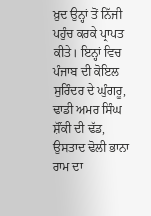ਖ਼ੁਦ ਉਨ੍ਹਾਂ ਤੋਂ ਨਿੱਜੀ ਪਹੁੰਚ ਕਰਕੇ ਪ੍ਰਾਪਤ ਕੀਤੇ। ਇਨ੍ਹਾਂ ਵਿਚ ਪੰਜਾਬ ਦੀ ਕੋਇਲ ਸੁਰਿੰਦਰ ਦੇ ਘੁੰਗਰੂ, ਢਾਡੀ ਅਮਰ ਸਿੰਘ ਸ਼ੌਂਕੀ ਦੀ ਢੱਡ, ਉਸਤਾਦ ਢੋਲੀ ਭਾਨਾ ਰਾਮ ਦਾ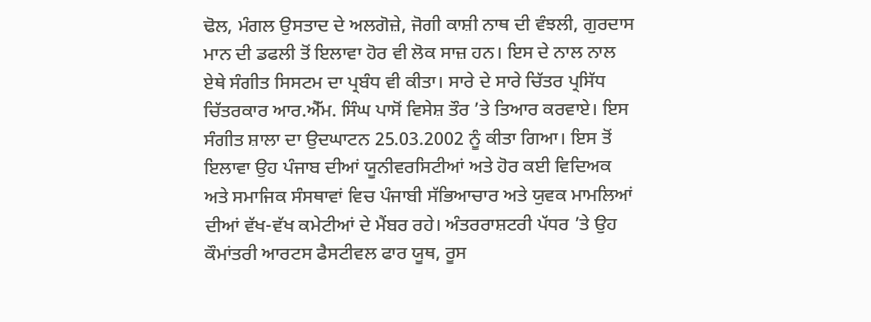ਢੋਲ, ਮੰਗਲ ਉਸਤਾਦ ਦੇ ਅਲਗੋਜ਼ੇ, ਜੋਗੀ ਕਾਸ਼ੀ ਨਾਥ ਦੀ ਵੰਝਲੀ, ਗੁਰਦਾਸ ਮਾਨ ਦੀ ਡਫਲੀ ਤੋਂ ਇਲਾਵਾ ਹੋਰ ਵੀ ਲੋਕ ਸਾਜ਼ ਹਨ। ਇਸ ਦੇ ਨਾਲ ਨਾਲ ਏਥੇ ਸੰਗੀਤ ਸਿਸਟਮ ਦਾ ਪ੍ਰਬੰਧ ਵੀ ਕੀਤਾ। ਸਾਰੇ ਦੇ ਸਾਰੇ ਚਿੱਤਰ ਪ੍ਰਸਿੱਧ ਚਿੱਤਰਕਾਰ ਆਰ.ਐੱਮ. ਸਿੰਘ ਪਾਸੋਂ ਵਿਸੇਸ਼ ਤੌਰ ’ਤੇ ਤਿਆਰ ਕਰਵਾਏ। ਇਸ ਸੰਗੀਤ ਸ਼ਾਲਾ ਦਾ ਉਦਘਾਟਨ 25.03.2002 ਨੂੰ ਕੀਤਾ ਗਿਆ। ਇਸ ਤੋਂ ਇਲਾਵਾ ਉਹ ਪੰਜਾਬ ਦੀਆਂ ਯੂਨੀਵਰਸਿਟੀਆਂ ਅਤੇ ਹੋਰ ਕਈ ਵਿਦਿਅਕ ਅਤੇ ਸਮਾਜਿਕ ਸੰਸਥਾਵਾਂ ਵਿਚ ਪੰਜਾਬੀ ਸੱਭਿਆਚਾਰ ਅਤੇ ਯੁਵਕ ਮਾਮਲਿਆਂ ਦੀਆਂ ਵੱਖ-ਵੱਖ ਕਮੇਟੀਆਂ ਦੇ ਮੈਂਬਰ ਰਹੇ। ਅੰਤਰਰਾਸ਼ਟਰੀ ਪੱਧਰ ’ਤੇ ਉਹ ਕੌਮਾਂਤਰੀ ਆਰਟਸ ਫੈਸਟੀਵਲ ਫਾਰ ਯੂਥ, ਰੂਸ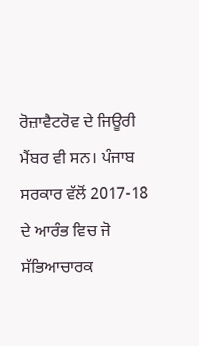ਰੋਜ਼ਾਵੈਟਰੋਵ ਦੇ ਜਿਊਰੀ ਮੈਂਬਰ ਵੀ ਸਨ। ਪੰਜਾਬ ਸਰਕਾਰ ਵੱਲੋਂ 2017-18 ਦੇ ਆਰੰਭ ਵਿਚ ਜੋ ਸੱਭਿਆਚਾਰਕ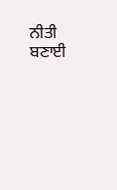ਨੀਤੀ ਬਣਾਈ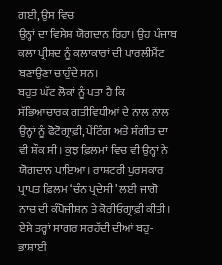ਗਈ, ਉਸ ਵਿਚ
ਉਨ੍ਹਾਂ ਦਾ ਵਿਸੇਸ਼ ਯੋਗਦਾਨ ਰਿਹਾ। ਉਹ ਪੰਜਾਬ
ਕਲਾ ਪ੍ਰੀਸ਼ਦ ਨੂੰ ਕਲਾਕਾਰਾਂ ਦੀ ਪਾਰਲੀਮੈਂਟ
ਬਣਾਉਣਾ ਚਾਹੁੰਦੇ ਸਨ।
ਬਹੁਤ ਘੱਟ ਲੋਕਾਂ ਨੂੰ ਪਤਾ ਹੈ ਕਿ ਸੱਭਿਆਚਾਰਕ ਗਤੀਵਿਧੀਆਂ ਦੇ ਨਾਲ ਨਾਲ ਉਨ੍ਹਾਂ ਨੂੰ ਫੋਟੋਗ੍ਰਾਫ਼ੀ, ਪੇਂਟਿੰਗ ਅਤੇ ਸੰਗੀਤ ਦਾ ਵੀ ਸ਼ੌਕ ਸੀ। ਕੁਝ ਫ਼ਿਲਮਾਂ ਵਿਚ ਵੀ ਉਨ੍ਹਾਂ ਨੇ ਯੋਗਦਾਨ ਪਾਇਆ। ਰਾਸ਼ਟਰੀ ਪੁਰਸਕਾਰ ਪ੍ਰਾਪਤ ਫ਼ਿਲਮ ‘ਚੰਨ ਪ੍ਰਦੇਸੀ’ ਲਈ ਜਾਗੋ ਨਾਚ ਦੀ ਕੰਪੋਜੀਸ਼ਨ ਤੇ ਕੋਰੀਓਗ੍ਰਾਫ਼ੀ ਕੀਤੀ। ਏਸੇ ਤਰ੍ਹਾਂ ਸਾਗਰ ਸਰਹੱਦੀ ਦੀਆਂ ਬਹੁ-ਭਾਸ਼ਾਈ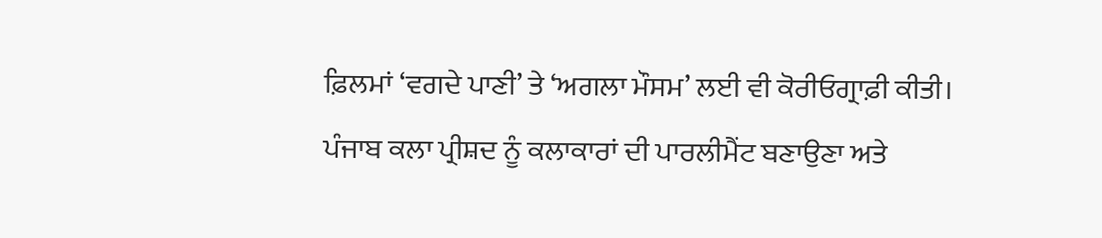ਫ਼ਿਲਮਾਂ ‘ਵਗਦੇ ਪਾਣੀ’ ਤੇ ‘ਅਗਲਾ ਮੌਸਮ’ ਲਈ ਵੀ ਕੋਰੀਓਗ੍ਰਾਫ਼ੀ ਕੀਤੀ।
ਪੰਜਾਬ ਕਲਾ ਪ੍ਰੀਸ਼ਦ ਨੂੰ ਕਲਾਕਾਰਾਂ ਦੀ ਪਾਰਲੀਮੈਂਟ ਬਣਾਉਣਾ ਅਤੇ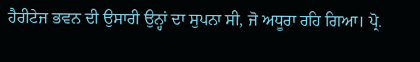ਹੈਰੀਟੇਜ ਭਵਨ ਦੀ ਉਸਾਰੀ ਉਨ੍ਹਾਂ ਦਾ ਸੁਪਨਾ ਸੀ, ਜੋ ਅਧੂਰਾ ਰਹਿ ਗਿਆ। ਪ੍ਰੋ.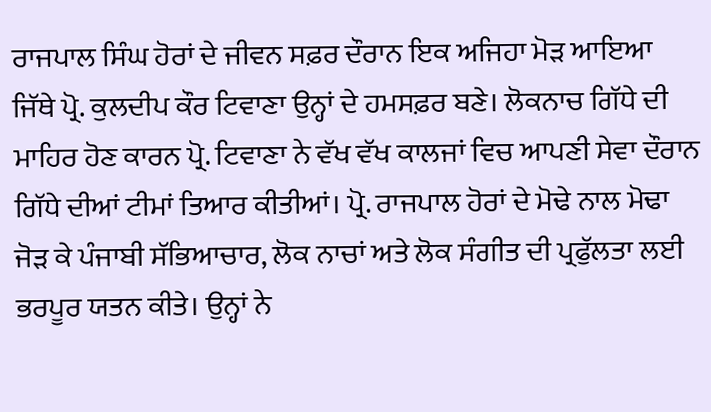ਰਾਜਪਾਲ ਸਿੰਘ ਹੋਰਾਂ ਦੇ ਜੀਵਨ ਸਫ਼ਰ ਦੌਰਾਨ ਇਕ ਅਜਿਹਾ ਮੋੜ ਆਇਆ ਜਿੱਥੇ ਪ੍ਰੋ. ਕੁਲਦੀਪ ਕੌਰ ਟਿਵਾਣਾ ਉਨ੍ਹਾਂ ਦੇ ਹਮਸਫ਼ਰ ਬਣੇ। ਲੋਕਨਾਚ ਗਿੱਧੇ ਦੀ ਮਾਹਿਰ ਹੋਣ ਕਾਰਨ ਪ੍ਰੋ. ਟਿਵਾਣਾ ਨੇ ਵੱਖ ਵੱਖ ਕਾਲਜਾਂ ਵਿਚ ਆਪਣੀ ਸੇਵਾ ਦੌਰਾਨ ਗਿੱਧੇ ਦੀਆਂ ਟੀਮਾਂ ਤਿਆਰ ਕੀਤੀਆਂ। ਪ੍ਰੋ. ਰਾਜਪਾਲ ਹੋਰਾਂ ਦੇ ਮੋਢੇ ਨਾਲ ਮੋਢਾ ਜੋੜ ਕੇ ਪੰਜਾਬੀ ਸੱਭਿਆਚਾਰ, ਲੋਕ ਨਾਚਾਂ ਅਤੇ ਲੋਕ ਸੰਗੀਤ ਦੀ ਪ੍ਰਫੁੱਲਤਾ ਲਈ ਭਰਪੂਰ ਯਤਨ ਕੀਤੇ। ਉਨ੍ਹਾਂ ਨੇ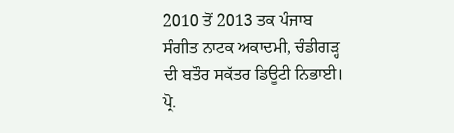2010 ਤੋਂ 2013 ਤਕ ਪੰਜਾਬ ਸੰਗੀਤ ਨਾਟਕ ਅਕਾਦਮੀ, ਚੰਡੀਗੜ੍ਹ ਦੀ ਬਤੌਰ ਸਕੱਤਰ ਡਿਊਟੀ ਨਿਭਾਈ। ਪ੍ਰੋ.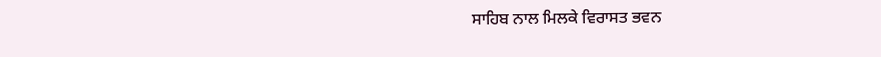ਸਾਹਿਬ ਨਾਲ ਮਿਲਕੇ ਵਿਰਾਸਤ ਭਵਨ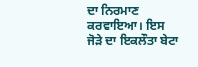ਦਾ ਨਿਰਮਾਣ ਕਰਵਾਇਆ। ਇਸ ਜੋੜੇ ਦਾ ਇਕਲੌਤਾ ਬੇਟਾ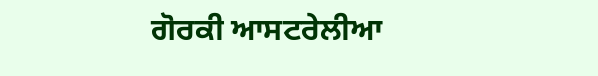ਗੋਰਕੀ ਆਸਟਰੇਲੀਆ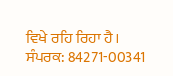ਵਿਖੇ ਰਹਿ ਰਿਹਾ ਹੈ।
ਸੰਪਰਕ: 84271-00341